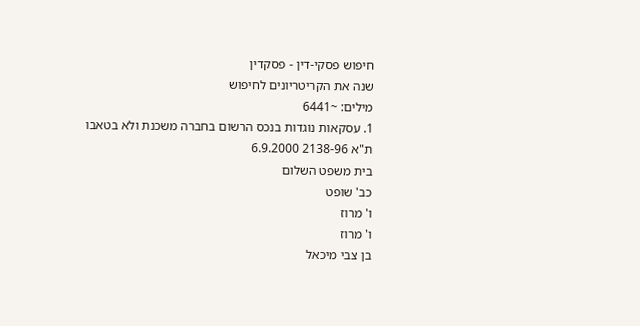חיפוש פסקי-דין - פסקדין
שנה את הקריטריונים לחיפוש
מילים: ~6441
1. עסקאות נוגדות בנכס הרשום בחברה משכנת ולא בטאבו
ת"א 2138-96 6.9.2000
בית משפט השלום
כב' שופט
ו' מרוז
ו' מרוז
בן צבי מיכאל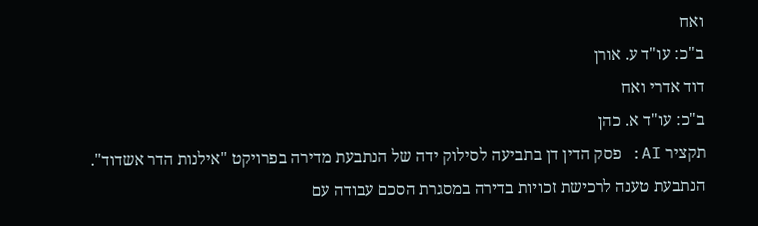ואח
ב"כ: עו"ד ע. אורן
דוד אדרי ואח
ב"כ: עו"ד א. כהן
תקציר AI: פסק הדין דן בתביעה לסילוק ידה של הנתבעת מדירה בפרויקט "אילנות הדר אשדוד". הנתבעת טענה לרכישת זכויות בדירה במסגרת הסכם עבודה עם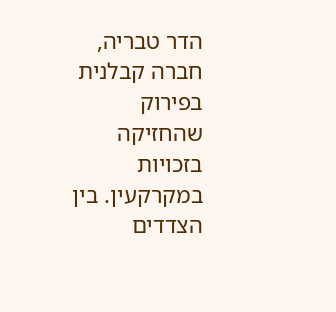הדר טבריה, חברה קבלנית בפירוק שהחזיקה בזכויות במקרקעין. בין הצדדים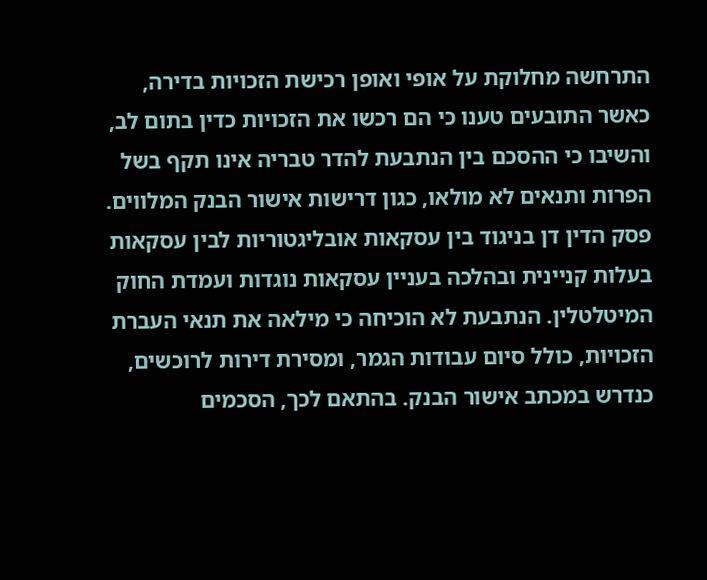התרחשה מחלוקת על אופי ואופן רכישת הזכויות בדירה, כאשר התובעים טענו כי הם רכשו את הזכויות כדין בתום לב, והשיבו כי ההסכם בין הנתבעת להדר טבריה אינו תקף בשל הפרות ותנאים לא מולאו, כגון דרישות אישור הבנק המלווים. פסק הדין דן בניגוד בין עסקאות אובליגטוריות לבין עסקאות בעלות קניינית ובהלכה בעניין עסקאות נוגדות ועמדת החוק המיטלטלין. הנתבעת לא הוכיחה כי מילאה את תנאי העברת הזכויות, כולל סיום עבודות הגמר, ומסירת דירות לרוכשים, כנדרש במכתב אישור הבנק. בהתאם לכך, הסכמים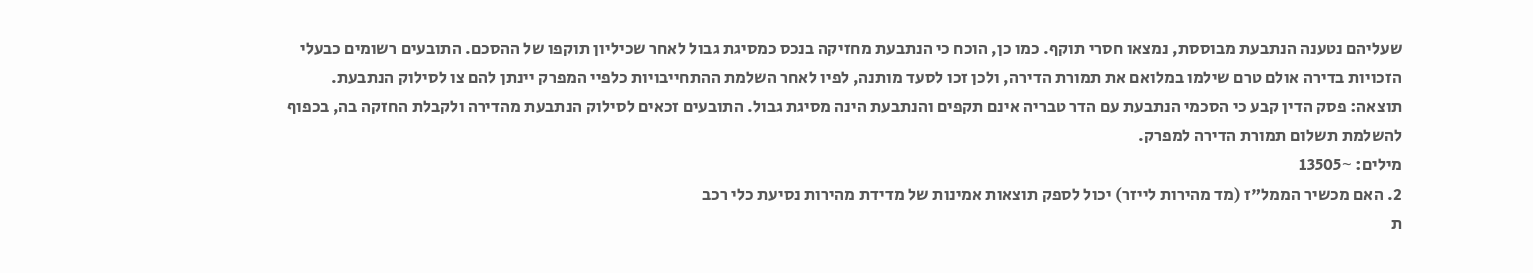שעליהם נטענה הנתבעת מבוססת, נמצאו חסרי תוקף. כמו כן, הוכח כי הנתבעת מחזיקה בנכס כמסיגת גבול לאחר שכיליון תוקפו של ההסכם. התובעים רשומים כבעלי הזכויות בדירה אולם טרם שילמו במלואם את תמורת הדירה, ולכן זכו לסעד מותנה, לפיו לאחר השלמת ההתחייבויות כלפיי המפרק יינתן להם צו לסילוק הנתבעת.
תוצאה: פסק הדין קבע כי הסכמי הנתבעת עם הדר טבריה אינם תקפים והנתבעת הינה מסיגת גבול. התובעים זכאים לסילוק הנתבעת מהדירה ולקבלת החזקה בה, בכפוף להשלמת תשלום תמורת הדירה למפרק.
מילים: ~13505
2. האם מכשיר הממל"ז (מד מהירות לייזר) יכול לספק תוצאות אמינות של מדידת מהירות נסיעת כלי רכב
ת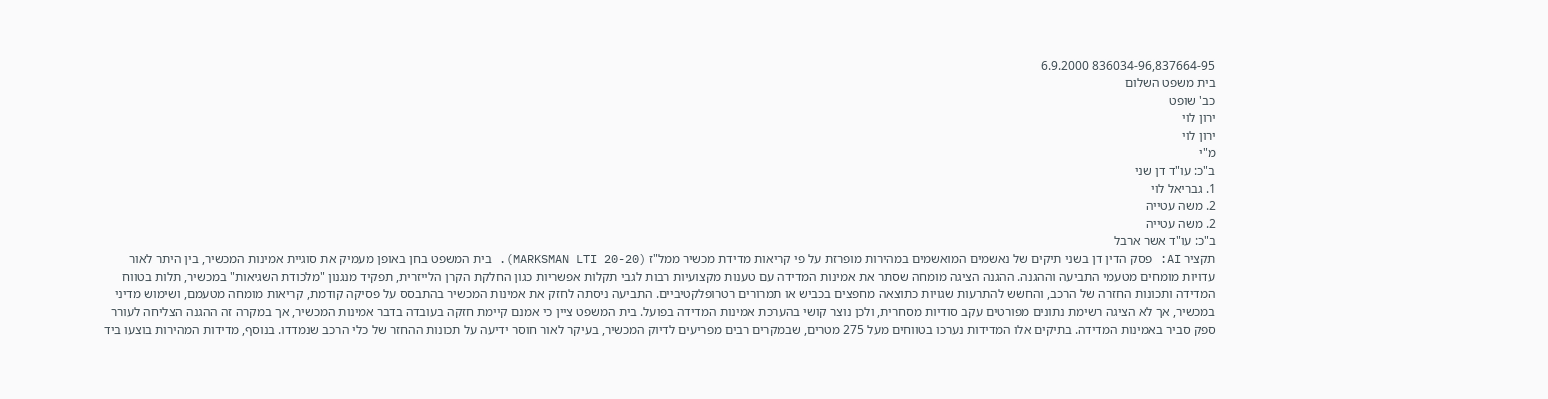836034-96,837664-95 6.9.2000
בית משפט השלום
כב' שופט
ירון לוי
ירון לוי
מ"י
ב"כ: עו"ד דן שני
1. גבריאל לוי
2. משה עטייה
2. משה עטייה
ב"כ: עו"ד אשר ארבל
תקציר AI: פסק הדין דן בשני תיקים של נאשמים המואשמים במהירות מופרזת על פי קריאות מדידת מכשיר ממל"ז (MARKSMAN LTI 20-20). בית המשפט בחן באופן מעמיק את סוגיית אמינות המכשיר, בין היתר לאור עדויות מומחים מטעמי התביעה וההגנה. ההגנה הציגה מומחה שסתר את אמינות המדידה עם טענות מקצועיות רבות לגבי תקלות אפשריות כגון החלקת הקרן הלייזרית, תפקיד מנגנון "מלכודת השגיאות" במכשיר, תלות בטווח המדידה ותכונות החזרה של הרכב, והחשש להתרעות שגויות כתוצאה מחפצים בכביש או תמרורים רטרופלקטיביים. התביעה ניסתה לחזק את אמינות המכשיר בהתבסס על פסיקה קודמת, קריאות מומחה מטעמם, ושימוש מדיני במכשיר, אך לא הציגה רשימת נתונים מפורטים עקב סודיות מסחרית, ולכן נוצר קושי בהערכת אמינות המדידה בפועל. בית המשפט ציין כי אמנם קיימת חזקה בעובדה בדבר אמינות המכשיר, אך במקרה זה ההגנה הצליחה לעורר ספק סביר באמינות המדידה. בתיקים אלו המדידות נערכו בטווחים מעל 275 מטרים, שבמקרים רבים מפריעים לדיוק המכשיר, בעיקר לאור חוסר ידיעה על תכונות ההחזר של כלי הרכב שנמדדו. בנוסף, מדידות המהירות בוצעו ביד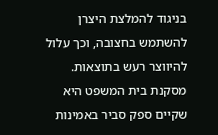בניגוד להמלצת היצרן להשתמש בחצובה, וכך עלול להיווצר רעש בתוצאות. מסקנת בית המשפט היא שקיים ספק סביר באמינות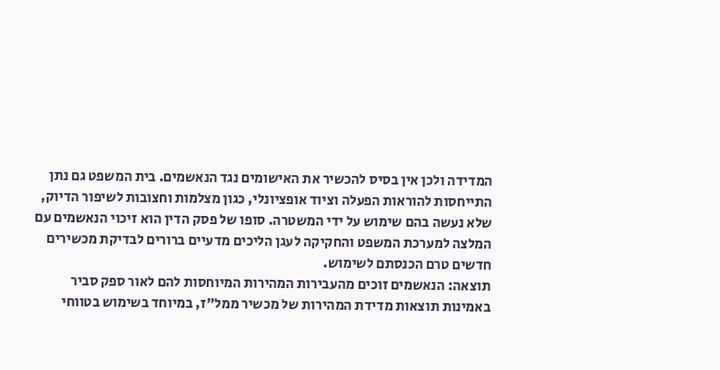המדידה ולכן אין בסיס להכשיר את האישומים נגד הנאשמים. בית המשפט גם נתן התייחסות להוראות הפעלה וציוד אופציונלי, כגון מצלמות וחצובות לשיפור הדיוק, שלא נעשה בהם שימוש על ידי המשטרה. סופו של פסק הדין הוא זיכוי הנאשמים עם המלצה למערכת המשפט והחקיקה לעגן הליכים מדעיים ברורים לבדיקת מכשירים חדשים טרם הכנסתם לשימוש.
תוצאה: הנאשמים זוכים מהעבירות המהירות המיוחסות להם לאור ספק סביר באמינות תוצאות מדידת המהירות של מכשיר ממל"ז, במיוחד בשימוש בטווחי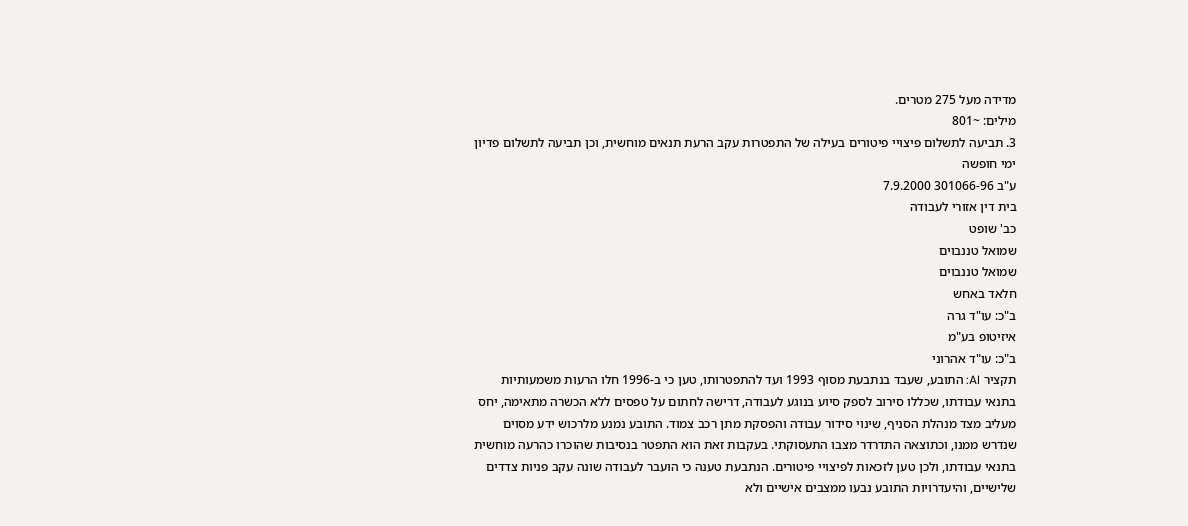מדידה מעל 275 מטרים.
מילים: ~801
3. תביעה לתשלום פיצויי פיטורים בעילה של התפטרות עקב הרעת תנאים מוחשית, וכן תביעה לתשלום פדיון ימי חופשה
ע"ב 301066-96 7.9.2000
בית דין אזורי לעבודה
כב' שופט
שמואל טננבוים
שמואל טננבוים
חלאד באחש
ב"כ: עו"ד גרה
איזיטופ בע"מ
ב"כ: עו"ד אהרוני
תקציר AI: התובע, שעבד בנתבעת מסוף 1993 ועד להתפטרותו, טען כי ב-1996 חלו הרעות משמעותיות בתנאי עבודתו, שכללו סירוב לספק סיוע בנוגע לעבודה, דרישה לחתום על טפסים ללא הכשרה מתאימה, יחס מעליב מצד מנהלת הסניף, שינוי סידור עבודה והפסקת מתן רכב צמוד. התובע נמנע מלרכוש ידע מסוים שנדרש ממנו, וכתוצאה התדרדר מצבו התעסוקתי. בעקבות זאת הוא התפטר בנסיבות שהוכרו כהרעה מוחשית בתנאי עבודתו, ולכן טען לזכאות לפיצויי פיטורים. הנתבעת טענה כי הועבר לעבודה שונה עקב פניות צדדים שלישיים, והיעדרויות התובע נבעו ממצבים אישיים ולא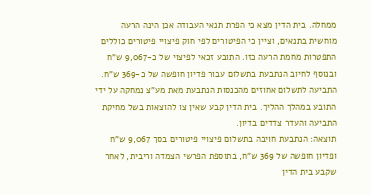ממחלה. בית הדין מצא כי הפרת תנאי העבודה אכן הינה הרעה מוחשית בתנאים, וציין כי הפיטורים לפי חוק פיצויי פיטורים כוללים התפטרות מחמת הרעה כזו. התובע זכאי לפיצוי של כ-9,067 ש"ח ובנוסף לחיוב הנתבעת בתשלום עבור פדיון חופשה של כ-369 ש"ח. התביעה לתשלום אחוזים מהכנסות הנתבעת מאת מע"צ נמחקה על ידי התובע במהלך ההליך. בית הדין קבע שאין צו להוצאות בשל מחיקת התביעה והעדר צדדים בדיון.
תוצאה: הנתבעת חויבה בתשלום פיצויי פיטורים בסך 9,067 ש"ח ופדיון חופשה של 369 ש"ח, בתוספת הפרשי הצמדה וריבית, לאחר שקבע בית הדין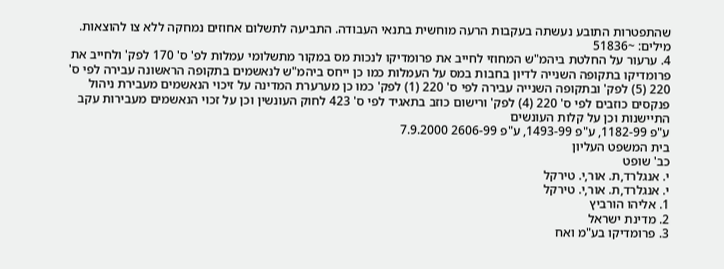שהתפטרות התובע נעשתה בעקבות הרעה מוחשית בתנאי העבודה. התביעה לתשלום אחוזים נמחקה ללא צו להוצאות.
מילים: ~51836
4. ערעור על החלטת ביהמ"ש המחוזי לחייב את פרומדיקו לנכות מס במקור מתשלומי עמלות לפ' ס' 170 לפק' ולחייב את פרומדיקו בתקופה השנייה לדיון בחבות במס על העמלות כמו כן ייחס ביהמ"ש לנאשמים בתקופה הראשונה עבירה לפי ס' 220 (5) לפק' ובתקופה השנייה עבירה לפי ס' 220 (1) לפק' כמו כן מערערת המדינה על זיכוי הנאשמים מעבירת ניהול פנקסים כוזבים לפי ס' 220 (4) לפק' ורישום כוזב בתאגיד לפי ס' 423 לחוק העונשין וכן על זכוי הנאשמים מעבירות עקב התיישנות וכן על קלות העונשים
ע"פ 1182-99, ע"פ 1493-99, ע"פ 2606-99 7.9.2000
בית המשפט העליון
כב' שופט
י. אנגלרד,ת. אור,י. טירקל
י. אנגלרד,ת. אור,י. טירקל
1. אליהו הורביץ
2. מדינת ישראל
3. פרומדיקו בע"מ ואח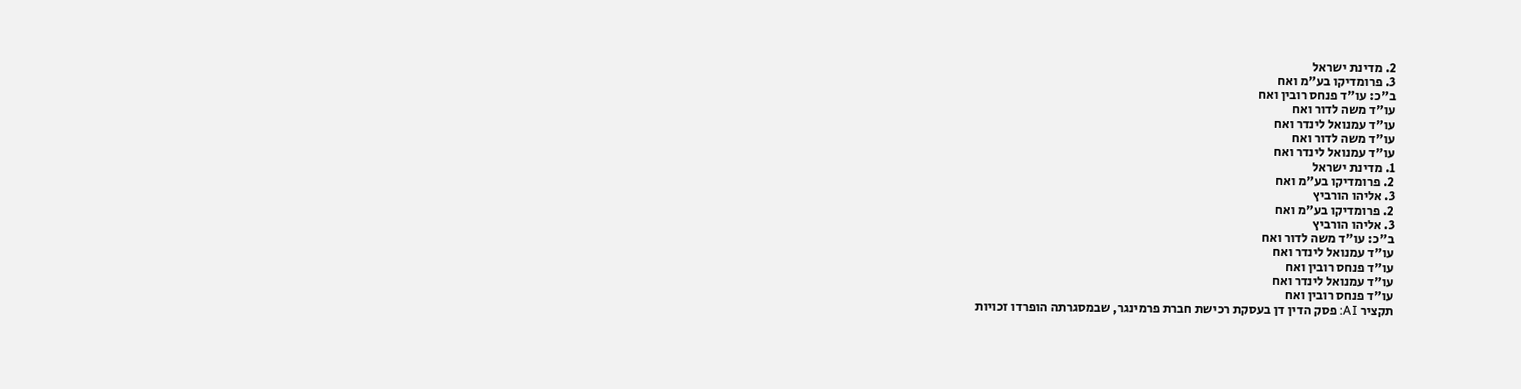2. מדינת ישראל
3. פרומדיקו בע"מ ואח
ב"כ: עו"ד פנחס רובין ואח
עו"ד משה לדור ואח
עו"ד עמנואל לינדר ואח
עו"ד משה לדור ואח
עו"ד עמנואל לינדר ואח
1. מדינת ישראל
2. פרומדיקו בע"מ ואח
3. אליהו הורביץ
2. פרומדיקו בע"מ ואח
3. אליהו הורביץ
ב"כ: עו"ד משה לדור ואח
עו"ד עמנואל לינדר ואח
עו"ד פנחס רובין ואח
עו"ד עמנואל לינדר ואח
עו"ד פנחס רובין ואח
תקציר AI: פסק הדין דן בעסקת רכישת חברת פרמינגר, שבמסגרתה הופרדו זכויות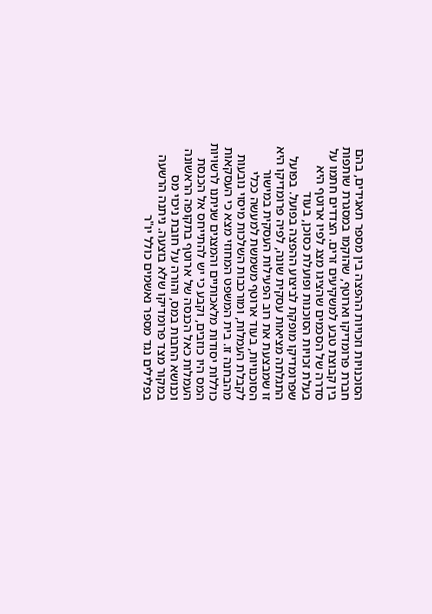הסוכנויות וזכויות ההפצה בין מספר תאגידים, בהם חברת פרומדיקו וארוטף, שהוקמו במסגרת שותפות בין קבוצת טבע למשקיעים זרים. הצדדים חתמו על סדרה של הסכמים שהציגו מצג לפיו ארוטף היא בעלת זכויות הסוכנות ופועלת כסוכן, בעוד שפרומדיקו מופקת לביצוע ההפצה בפועל. בפועל התגלתה מציאות עסקית שונה, לפיה פרומדיקו היא זו שמבצעת את רוב הפעילות העסקית במישור הסוכנויות, בעוד ארוטף משמשת למעשה ככלי לקבלת העמלות, ומורכבות השלכות מיסוי נובעות מהבחנה זו. בית המשפט המחוזי מצא כי העסקאות כוללות יסודות מלאכותיים והמצגים שניתנו לרשויות המס היו כוזבים, וקבע כי יש להתייחס אל הכנסת העמלות כאל הכנסה של ארוטף בתקופה הראשונה וכנושא החבות במס, והורה על חובת ניכוי מס במקור מצד פרומדיקו שלא בוצעה. ניתנה הרשעה בפלילים נגד מספר נאשמים כולל יו"ר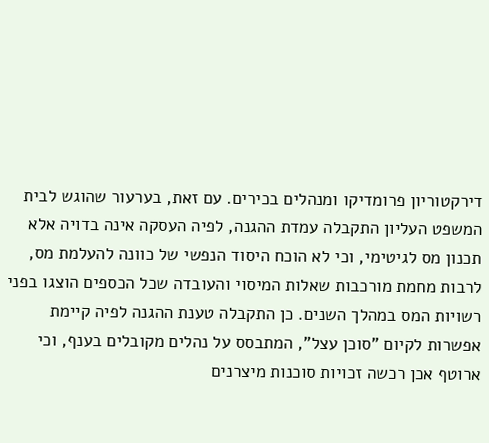דירקטוריון פרומדיקו ומנהלים בכירים. עם זאת, בערעור שהוגש לבית המשפט העליון התקבלה עמדת ההגנה, לפיה העסקה אינה בדויה אלא תכנון מס לגיטימי, וכי לא הוכח היסוד הנפשי של כוונה להעלמת מס, לרבות מחמת מורכבות שאלות המיסוי והעובדה שכל הכספים הוצגו בפני רשויות המס במהלך השנים. כן התקבלה טענת ההגנה לפיה קיימת אפשרות לקיום "סוכן עצל", המתבסס על נהלים מקובלים בענף, וכי ארוטף אכן רכשה זכויות סוכנות מיצרנים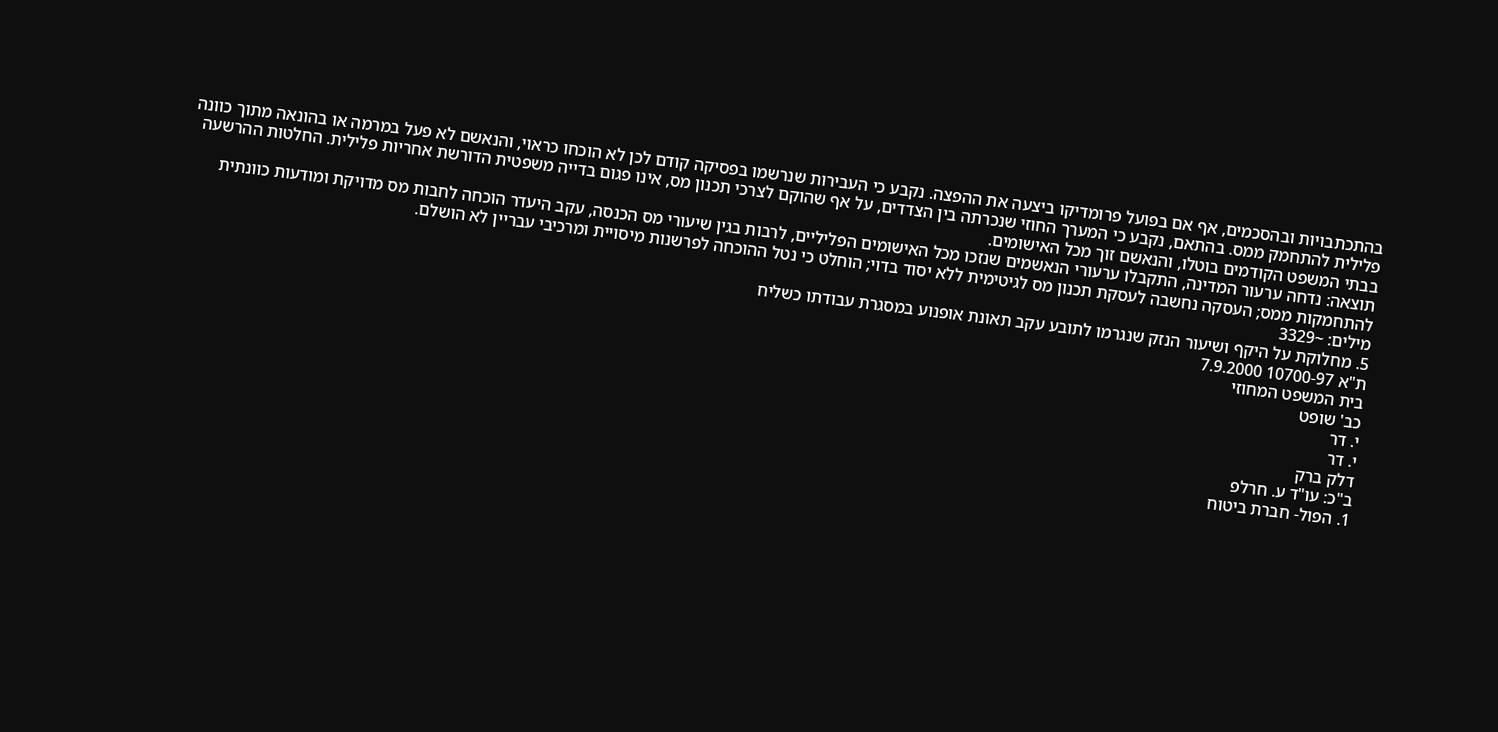בהתכתבויות ובהסכמים, אף אם בפועל פרומדיקו ביצעה את ההפצה. נקבע כי העבירות שנרשמו בפסיקה קודם לכן לא הוכחו כראוי, והנאשם לא פעל במרמה או בהונאה מתוך כוונה פלילית להתחמק ממס. בהתאם, נקבע כי המערך החוזי שנכרתה בין הצדדים, על אף שהוקם לצרכי תכנון מס, אינו פגום בדייה משפטית הדורשת אחריות פלילית. החלטות ההרשעה בבתי המשפט הקודמים בוטלו, והנאשם זוך מכל האישומים.
תוצאה: נדחה ערעור המדינה, התקבלו ערעורי הנאשמים שנזכו מכל האישומים הפליליים, לרבות בגין שיעורי מס הכנסה, עקב היעדר הוכחה לחבות מס מדויקת ומודעות כוונתית להתחמקות ממס; העסקה נחשבה לעסקת תכנון מס לגיטימית ללא יסוד בדוי; הוחלט כי נטל ההוכחה לפרשנות מיסויית ומרכיבי עבריין לא הושלם.
מילים: ~3329
5. מחלוקת על היקף ושיעור הנזק שנגרמו לתובע עקב תאונת אופנוע במסגרת עבודתו כשליח
ת"א 10700-97 7.9.2000
בית המשפט המחוזי
כב' שופט
י. דר
י. דר
דלק ברק
ב"כ: עו"ד ע. חרלפ
1. הפול- חברת ביטוח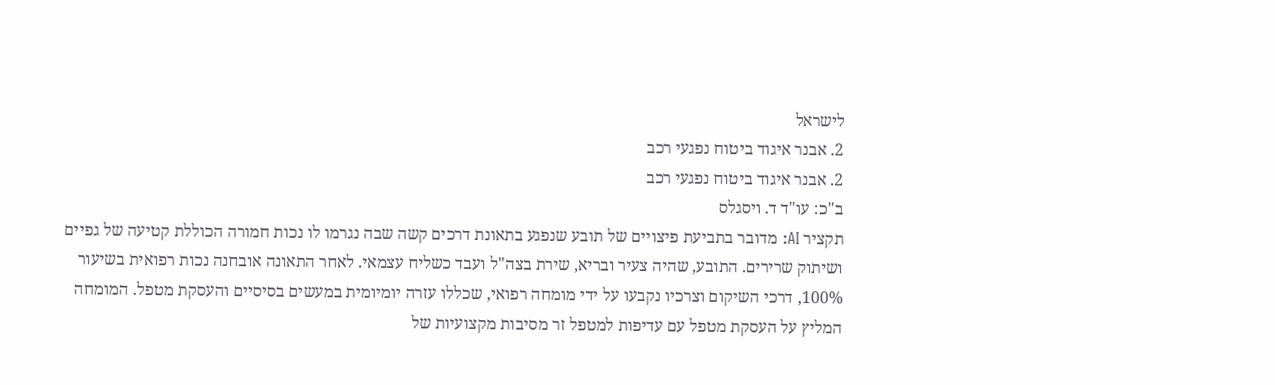לישראל
2. אבנר איגוד ביטוח נפגעי רכב
2. אבנר איגוד ביטוח נפגעי רכב
ב"כ: עו"ד ד. ויסגלס
תקציר AI: מדובר בתביעת פיצויים של תובע שנפגע בתאונת דרכים קשה שבה נגרמו לו נכות חמורה הכוללת קטיעה של גפיים ושיתוק שרירים. התובע, שהיה צעיר ובריא, שירת בצה"ל ועבד כשליח עצמאי. לאחר התאונה אובחנה נכות רפואית בשיעור 100%, דרכי השיקום וצרכיו נקבעו על ידי מומחה רפואי, שכללו עזרה יומיומית במעשים בסיסיים והעסקת מטפל. המומחה המליץ על העסקת מטפל עם עדיפות למטפל זר מסיבות מקצועיות של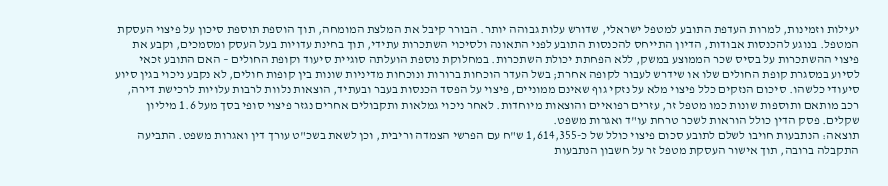יעילות וזמינות, למרות העדפת התובע למטפל ישראלי, שדורש עלות גבוהה יותר. הבורר קיבל את המלצת המומחה, תוך הוספת תוספת סיכון על פיצוי העסקת המטפל. בנוגע להכנסות אבודות, הדיון התייחס להכנסות התובע לפני התאונה ולסיכוי השתכרות עתידי, תוך בחינת עדויות בעל העסק ומסמכים, וקבע את פיצוי ההשתכרות על בסיס שכר הממוצע במשק, ללא הפחתת יכולת השתכרות. במחלוקת נוספת הועלתה סוגיית סיעוד וקופת החולים – האם התובע זכאי לסיוע במסגרת קופת החולים שלו או שידרש לעבור לקופה אחרת; בשל העדר הוכחות ברורות ונוכחות מדיניות שונות בין קופות חולים, לא נקבע ניכוי בגין סיוע סיעודי כלשהו. סיכום הנזקים כלל פיצוי מלא על נזקי גוף שאינם ממוניים, פיצוי על הפסד הכנסות בעבר ובעתיד, הוצאות נלוות לרבות עלויות לרכישת דירה, רכב מותאם ותוספות שונות כמו מטפל זר, עזרים רפואיים והוצאות מיוחדות. לאחר ניכוי גמלאות ותקבולים אחרים נגזר פיצוי סופי בסך מעל 1.6 מיליון שקלים. פסק הדין כולל הוראות לשכר טרחת עו"ד ואגרות משפט.
תוצאה: הנתבעות חויבו לשלם לתובע סכום פיצוי כולל של כ-1,614,355 ש"ח עם הפרשי הצמדה וריבית, וכן לשאת בשכ"ט עורך דין ואגרות משפט. התביעה התקבלה ברובה, תוך אישור העסקת מטפל זר על חשבון הנתבעות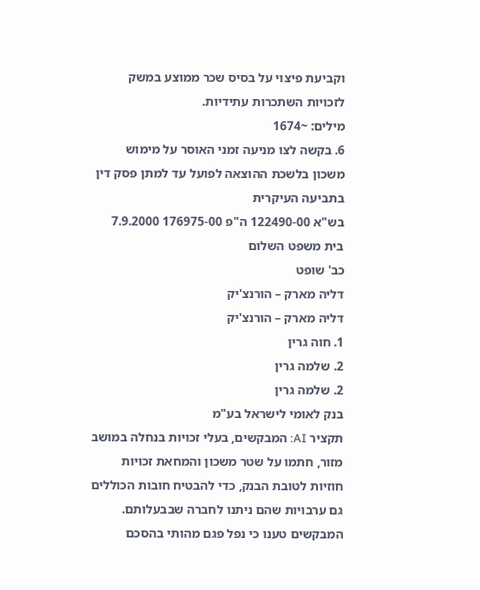וקביעת פיצוי על בסיס שכר ממוצע במשק לזכויות השתכרות עתידיות.
מילים: ~1674
6. בקשה לצו מניעה זמני האוסר על מימוש משכון בלשכת ההוצאה לפועל עד למתן פסק דין בתביעה העיקרית
בש"א 122490-00 ה"פ 176975-00 7.9.2000
בית משפט השלום
כב' שופט
דליה מארק – הורנצ'יק
דליה מארק – הורנצ'יק
1. חוה גרין
2. שלמה גרין
2. שלמה גרין
בנק לאומי לישראל בע"מ
תקציר AI: המבקשים, בעלי זכויות בנחלה במושב מזור, חתמו על שטר משכון והמחאת זכויות חוזיות לטובת הבנק, כדי להבטיח חובות הכוללים גם ערבויות שהם ניתנו לחברה שבבעלותם. המבקשים טענו כי נפל פגם מהותי בהסכם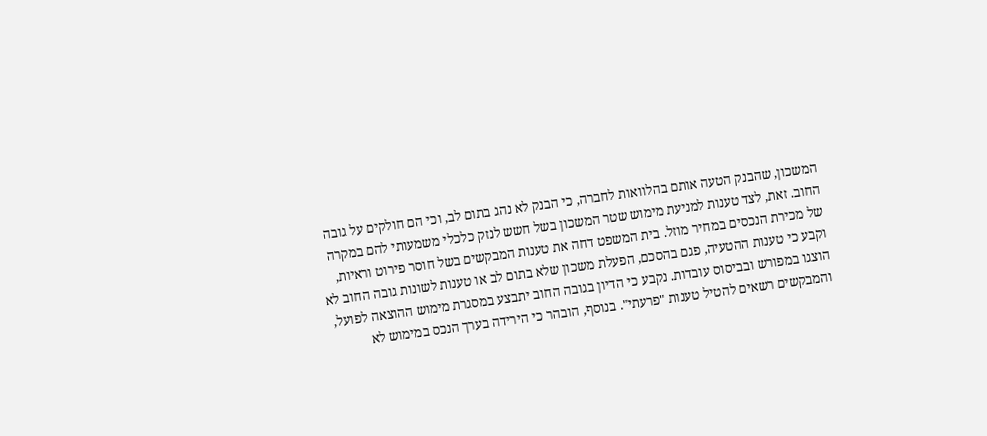המשכון, שהבנק הטעה אותם בהלוואות לחברה, כי הבנק לא נהג בתום לב, וכי הם חולקים על גובה החוב. זאת, לצד טענות למניעת מימוש שטר המשכון בשל חשש לנזק כלכלי משמעותי להם במקרה של מכירת הנכסים במחיר מוזל. בית המשפט דחה את טענות המבקשים בשל חוסר פירוט וראיות, וקבע כי טענות ההטעיה, פגם בהסכם, הפעלת משכון שלא בתום לב או טענות לשונות גובה החוב לא הוצגו במפורש ובביסוס עובדות. נקבע כי הדיון בגובה החוב יתבצע במסגרת מימוש ההוצאה לפועל, והמבקשים רשאים להטיל טענות "פרעתי". בנוסף, הובהר כי הירידה בערך הנכס במימוש לא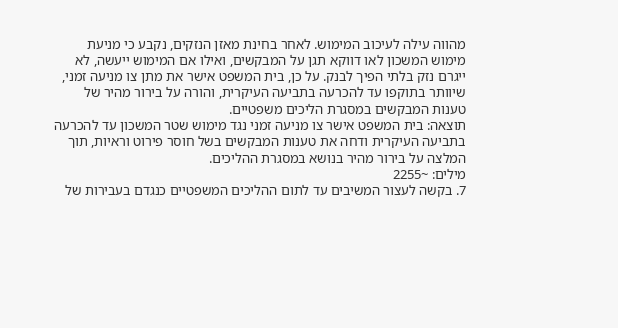מהווה עילה לעיכוב המימוש. לאחר בחינת מאזן הנזקים, נקבע כי מניעת מימוש המשכון לאו דווקא תגן על המבקשים, ואילו אם המימוש ייעשה, לא ייגרם נזק בלתי הפיך לבנק. על כן, בית המשפט אישר את מתן צו מניעה זמני, שיוותר בתוקפו עד להכרעה בתביעה העיקרית, והורה על בירור מהיר של טענות המבקשים במסגרת הליכים משפטיים.
תוצאה: בית המשפט אישר צו מניעה זמני נגד מימוש שטר המשכון עד להכרעה בתביעה העיקרית ודחה את טענות המבקשים בשל חוסר פירוט וראיות, תוך המלצה על בירור מהיר בנושא במסגרת ההליכים.
מילים: ~2255
7. בקשה לעצור המשיבים עד לתום ההליכים המשפטיים כנגדם בעבירות של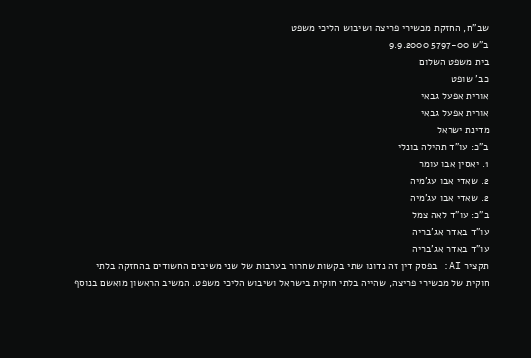שב"ח, החזקת מכשירי פריצה ושיבוש הליכי משפט
ב"ש 5797-00 9.9.2000
בית משפט השלום
כב' שופט
אורית אפעל גבאי
אורית אפעל גבאי
מדינת ישראל
ב"כ: עו"ד תהילה בונלי
1. יאסין אבו עומר
2. שאדי אבו עג'מיה
2. שאדי אבו עג'מיה
ב"כ: עו"ד לאה צמל
עו"ד באדר אג'בריה
עו"ד באדר אג'בריה
תקציר AI: בפסק דין זה נדונו שתי בקשות שחרור בערבות של שני משיבים החשודים בהחזקה בלתי חוקית של מכשירי פריצה, שהייה בלתי חוקית בישראל ושיבוש הליכי משפט. המשיב הראשון מואשם בנוסף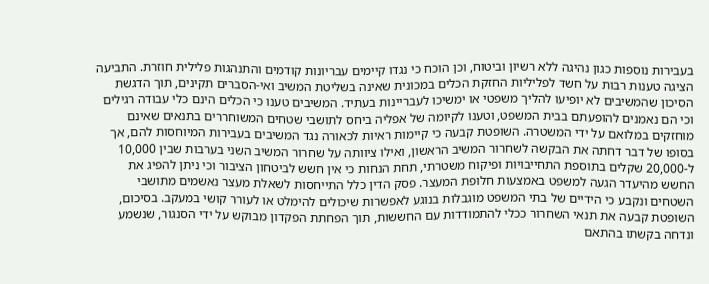בעבירות נוספות כגון נהיגה ללא רשיון וביטוח, וכן הוכח כי נגדו קיימים עבריונות קודמים והתנהגות פלילית חוזרת. התביעה הציגה טענות רבות על חשד לפליליות החזקת הכלים במכונית שאינה בשליטת המשיב ואי-הסברים תקינים, תוך הדגשת הסיכון שהמשיבים לא יופיעו להליך משפטי או ימשיכו לעבריינות בעתיד. המשיבים טענו כי הכלים הינם כלי עבודה רגילים וכי הם נאמנים להופעתם בבית המשפט, וטענו לקיומה של אפליה ביחס לתושבי שטחים המשוחררים בתנאים שאינם מוחזקים במלואם על ידי המשטרה. השופטת קבעה כי קיימות ראיות לכאורה נגד המשיבים בעבירות המיוחסות להם, אך בסופו של דבר דחתה את הבקשה לשחרור המשיב הראשון, ואילו ציוותה על שחרור המשיב השני בערבות שבין 10,000 ל-20,000 שקלים בתוספת התחייבויות ופיקוח משטרתי, תחת הנחות כי אין חשש לביטחון הציבור וכי ניתן להפיג את החשש מהיעדר הגעה למשפט באמצעות חלופת המעצר. פסק הדין כלל התייחסות לשאלת מעצר נאשמים מתושבי השטחים ונקבע כי הידיים של בתי המשפט מוגבלות בנוגע לאפשרות שיכולים להימלט או לעורר קושי במעקב. בסיכום, השופטת קבעה את תנאי השחרור ככלי להתמודדות עם החששות, תוך הפחתת הפקדון מבוקש על ידי הסנגור, שנשמע ונדחה בקשתו בהתאם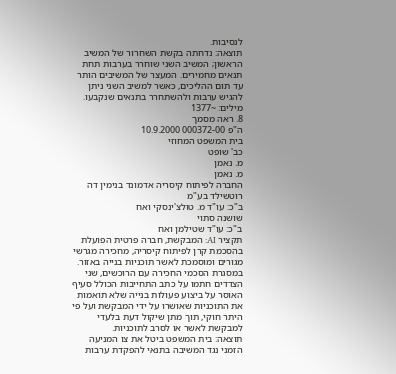לנסיבות.
תוצאה: נדחתה בקשת השחרור של המשיב הראשון; המשיב השני שוחרר בערבות תחת תנאים מחמירים. המעצר של המשיבים הותר עד תום ההליכים, כאשר למשיב השני ניתן להגיש ערבות ולהשתחרר בתנאים שנקבעו.
מילים: ~1377
8. ראה מסמך
ה"פ 000372-00 10.9.2000
בית המשפט המחוזי
כב' שופט
מ. נאמן
מ. נאמן
החברה לפיתוח קיסריה אדמונד בנימין דה רוטשילד בע"מ
ב"כ: עו"ד מ. טולצ'ינסקי ואח
שושנה סתוי
ב"כ: עו"ד שטילמן ואח
תקציר AI: המבקשת, חברה פרטית הפועלת בהסכמת קרן לפיתוח קיסריה, מחכירה מגרשי מגורים ומוסמכת לאשר תוכניות בנייה באזור. במסגרת הסכמי החכירה עם הרוכשים, שני הצדדים חתמו על כתב התחייבות הכולל סעיף האוסר על ביצוע פעולות בנייה שלא תואמות את התוכניות שאושרו על ידי המבקשת ועל פי היתר חוקי, תוך מתן שיקול דעת בלעדי למבקשת לאשר או לסרב לתוכניות.
תוצאה: בית המשפט ביטל את צו המניעה הזמני נגד המשיבה בתנאי להפקדת ערבות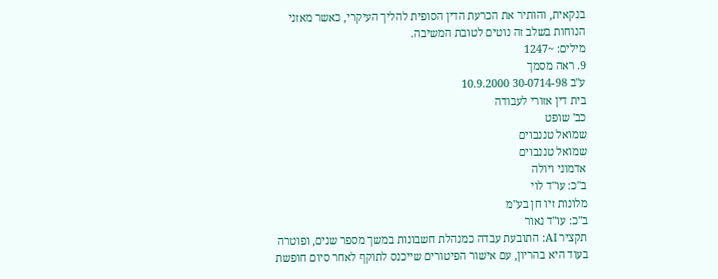בנקאית, והותיר את הכרעת הדין הסופית להליך העיקרי, כאשר מאזני הנוחות בשלב זה נוטים לטובת המשיבה.
מילים: ~1247
9. ראה מסמך
ע"ב 30-0714-98 10.9.2000
בית דין אזורי לעבודה
כב' שופט
שמואל טננבוים
שמואל טננבוים
אדמוני ויולה
ב"כ: עו"ד לוי
מלונות זיו חן בע"מ
ב"כ: עו"ד נאור
תקציר AI: התובעת עבדה כמנהלת חשבונות במשך מספר שנים, ופוטרה בעוד היא בהריון, עם אישור הפיטורים שייכנס לתוקף לאחר סיום חופשת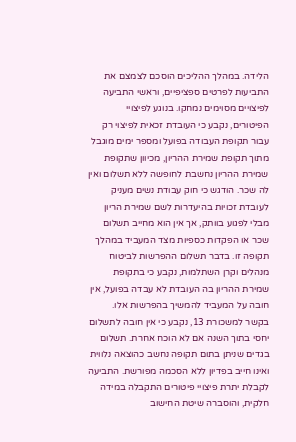הלידה. במהלך ההליכים הוסכם לצמצם את התביעות לפרטים ספציפיים, וראשי התביעה לפיצויים מסוימים נמחקו. בנוגע לפיצויי הפיטורים, נקבע כי העובדת זכאית לפיצוי רק עבור תקופת העבודה בפועל ומספר ימים מוגבל מתוך תקופת שמירת ההריון, מכיוון שתקופת שמירת ההריון נחשבת לחופשה ללא תשלום ואין לה שכר. הודגש כי חוק עבודת נשים מעניק לעובדת זכויות בהיעדרות לשם שמירת הריון מבלי לפגוע בוותק, אך אין הוא מחייב תשלום שכר או הפקדות כספיות מצד המעביד במהלך תקופה זו. בדבר תשלום ההפרשות לביטוח מנהלים וקרן השתלמות, נקבע כי בתקופת שמירת ההריון בה העובדת לא עבדה בפועל, אין חובה על המעביד להמשיך בהפרשות אלו. בקשר למשכורת 13, נקבע כי אין חובה לתשלום יחסי בתוך השנה אם לא הוכח אחרת. תשלום בגדים שניתן בתום תקופה נחשב כהוצאה נלווית ואינו חייב בפדיון ללא הסכמה מפורשת. התביעה לקבלת יתרת פיצויי פיטורים התקבלה במידה חלקית, והוסברה שיטת החישוב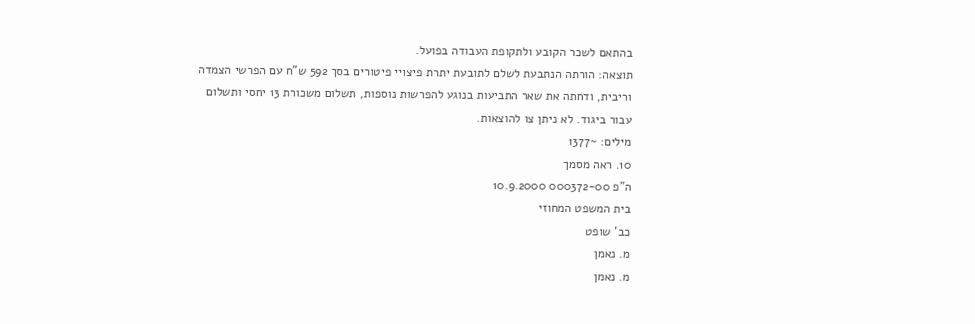בהתאם לשכר הקובע ולתקופת העבודה בפועל.
תוצאה: הורתה הנתבעת לשלם לתובעת יתרת פיצויי פיטורים בסך 592 ש"ח עם הפרשי הצמדה וריבית, ודחתה את שאר התביעות בנוגע להפרשות נוספות, תשלום משכורת 13 יחסי ותשלום עבור ביגוד. לא ניתן צו להוצאות.
מילים: ~1377
10. ראה מסמך
ה"פ 000372-00 10.9.2000
בית המשפט המחוזי
כב' שופט
מ. נאמן
מ. נאמן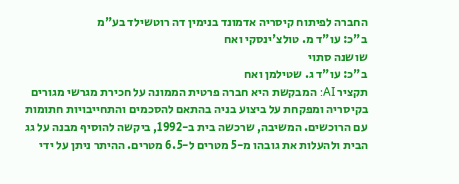החברה לפיתוח קיסריה אדמונד בנימין דה רוטשילד בע"מ
ב"כ: עו"ד מ. טולצ'ינסקי ואח
שושנה סתוי
ב"כ: עו"ד ג. שטילמן ואח
תקציר AI: המבקשת היא חברה פרטית הממונה על חכירת מגרשי מגורים בקיסריה ומפקחת על ביצוע בניה בהתאם להסכמים והתחייבויות חתומות עם הרוכשים. המשיבה, שרכשה בית ב-1992, ביקשה להוסיף מבנה על גג הבית ולהעלות את גובהו מ-5 מטרים ל-6.5 מטרים. ההיתר ניתן על ידי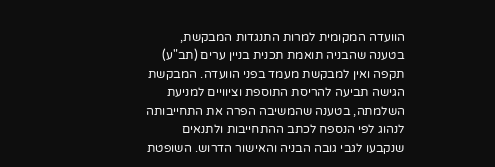הוועדה המקומית למרות התנגדות המבקשת, בטענה שהבניה תואמת תכנית בניין ערים (תב"ע) תקפה ואין למבקשת מעמד בפני הוועדה. המבקשת הגישה תביעה להריסת התוספת וציוויים למניעת השלמתה, בטענה שהמשיבה הפרה את התחייבותה לנהוג לפי הנספח לכתב ההתחייבות ולתנאים שנקבעו לגבי גובה הבניה והאישור הדרוש. השופטת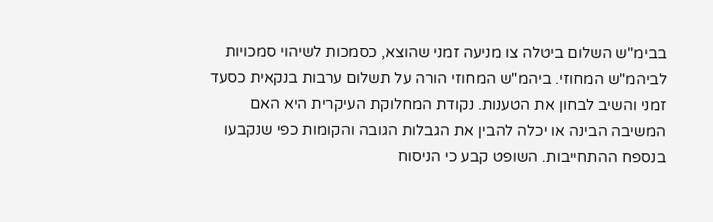בבימ"ש השלום ביטלה צו מניעה זמני שהוצא, כסמכות לשיהוי סמכויות לביהמ"ש המחוזי. ביהמ"ש המחוזי הורה על תשלום ערבות בנקאית כסעד זמני והשיב לבחון את הטענות. נקודת המחלוקת העיקרית היא האם המשיבה הבינה או יכלה להבין את הגבלות הגובה והקומות כפי שנקבעו בנספח ההתחייבות. השופט קבע כי הניסוח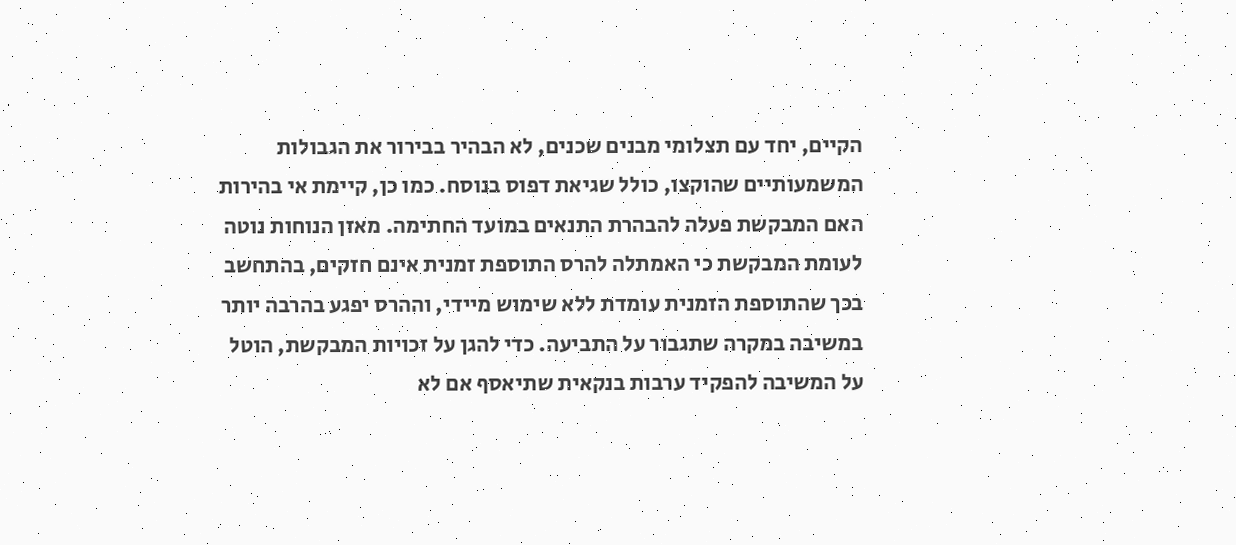הקיים, יחד עם תצלומי מבנים שכנים, לא הבהיר בבירור את הגבולות המשמעותיים שהוקצו, כולל שגיאת דפוס בנוסח. כמו כן, קיימת אי בהירות האם המבקשת פעלה להבהרת התנאים במועד החתימה. מאזן הנוחות נוטה לעומת המבקשת כי האמתלה להרס התוספת זמנית אינם חזקים, בהתחשב בכך שהתוספת הזמנית עומדת ללא שימוש מיידי, וההרס יפגע בהרבה יותר במשיבה במקרה שתגבור על התביעה. כדי להגן על זכויות המבקשת, הוטל על המשיבה להפקיד ערבות בנקאית שתיאסף אם לא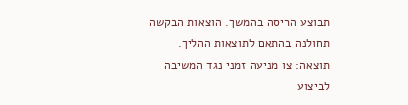תבוצע הריסה בהמשך. הוצאות הבקשה תחולנה בהתאם לתוצאות ההליך.
תוצאה: צו מניעה זמני נגד המשיבה לביצוע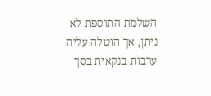השלמת התוספת לא ניתן, אך הוטלה עליה ערבות בנקאית בסך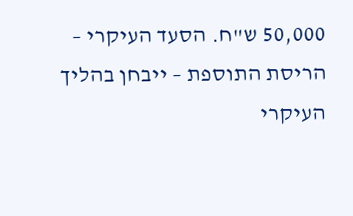50,000 ש"ח. הסעד העיקרי – הריסת התוספת – ייבחן בהליך העיקרי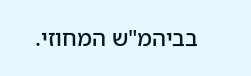בביהמ"ש המחוזי.